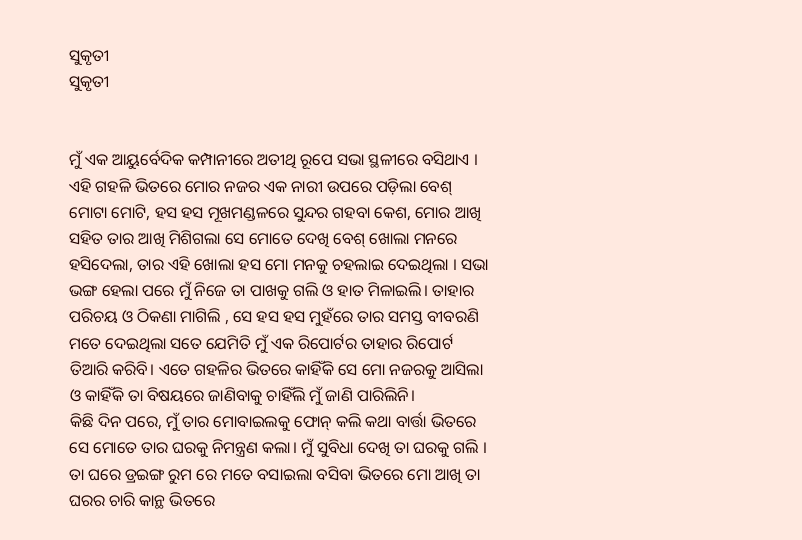ସୁକୃତୀ
ସୁକୃତୀ


ମୁଁ ଏକ ଆୟୁର୍ବେଦିକ କମ୍ପାନୀରେ ଅତୀଥି ରୂପେ ସଭା ସ୍ଥଳୀରେ ବସିଥାଏ । ଏହି ଗହଳି ଭିତରେ ମୋର ନଜର ଏକ ନାରୀ ଉପରେ ପଡ଼ିଲା ବେଶ୍ ମୋଟା ମୋଟି, ହସ ହସ ମୂଖମଣ୍ଡଳରେ ସୁନ୍ଦର ଗହବା କେଶ, ମୋର ଆଖି ସହିତ ତାର ଆଖି ମିଶିଗଲା ସେ ମୋତେ ଦେଖି ବେଶ୍ ଖୋଲା ମନରେ ହସିଦେଲା, ତାର ଏହି ଖୋଲା ହସ ମୋ ମନକୁ ଚହଲାଇ ଦେଇଥିଲା । ସଭା ଭଙ୍ଗ ହେଲା ପରେ ମୁଁ ନିଜେ ତା ପାଖକୁ ଗଲି ଓ ହାତ ମିଳାଇଲି। ତାହାର ପରିଚୟ ଓ ଠିକଣା ମାଗିଲି , ସେ ହସ ହସ ମୁହଁରେ ତାର ସମସ୍ତ ବୀବରଣି ମତେ ଦେଇଥିଲା ସତେ ଯେମିତି ମୁଁ ଏକ ରିପୋର୍ଟର ତାହାର ରିପୋର୍ଟ ତିଆରି କରିବି। ଏତେ ଗହଳିର ଭିତରେ କାହିଁକି ସେ ମୋ ନଜରକୁ ଆସିଲା ଓ କାହିଁକି ତା ବିଷୟରେ ଜାଣିବାକୁ ଚାହିଁଲି ମୁଁ ଜାଣି ପାରିଲିନି।
କିଛି ଦିନ ପରେ, ମୁଁ ତାର ମୋବାଇଲକୁ ଫୋନ୍ କଲି କଥା ବାର୍ତ୍ତା ଭିତରେ ସେ ମୋତେ ତାର ଘରକୁ ନିମନ୍ତ୍ରଣ କଲା। ମୁଁ ସୁବିଧା ଦେଖି ତା ଘରକୁ ଗଲି । ତା ଘରେ ଡ୍ରଇଙ୍ଗ ରୁମ ରେ ମତେ ବସାଇଲା ବସିବା ଭିତରେ ମୋ ଆଖି ତା ଘରର ଚାରି କାନ୍ଥ ଭିତରେ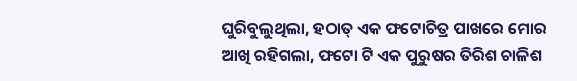ଘୁରିବୁଲୁଥିଲା, ହଠାତ୍ ଏକ ଫଟୋଚିତ୍ର ପାଖରେ ମୋର ଆଖି ରହିଗଲା, ଫଟୋ ଟି ଏକ ପୁରୁଷର ତିରିଶ ଚାଳିଶ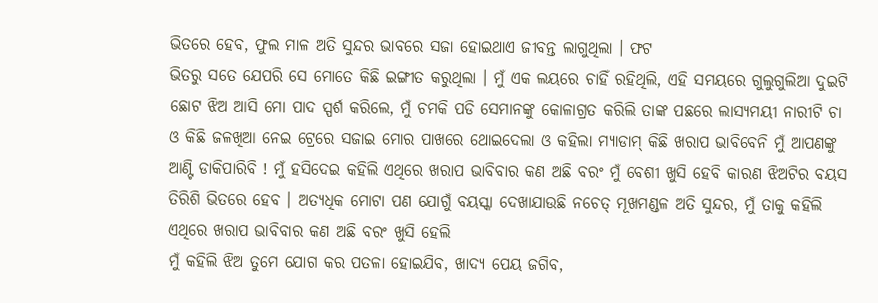ଭିତରେ ହେବ, ଫୁଲ ମାଳ ଅତି ସୁନ୍ଦର ଭାବରେ ସଜା ହୋଇଥାଏ ଜୀବନ୍ତ ଲାଗୁଥିଲା । ଫଟ
ଭିତରୁ ସତେ ଯେପରି ସେ ମୋତେ କିଛି ଇଙ୍ଗୀତ କରୁଥିଲା । ମୁଁ ଏକ ଲୟରେ ଚାହିଁ ରହିଥିଲି, ଏହି ସମୟରେ ଗୁଲୁଗୁଲିଆ ଦୁଇଟି ଛୋଟ ଝିଅ ଆସି ମୋ ପାଦ ସ୍ପର୍ଶ କରିଲେ, ମୁଁ ଚମକି ପଡି ସେମାନଙ୍କୁ କୋଳାଗ୍ରତ କରିଲି ତାଙ୍କ ପଛରେ ଲାସ୍ୟମୟୀ ନାରୀଟି ଚା ଓ କିଛି ଜଳଖିଆ ନେଇ ଟ୍ରେରେ ସଜାଇ ମୋର ପାଖରେ ଥୋଇଦେଲା ଓ କହିଲା ମ୍ୟାଡାମ୍ କିଛି ଖରାପ ଭାବିବେନି ମୁଁ ଆପଣଙ୍କୁ ଆଣ୍ଟି ଡାକିପାରିବି ! ମୁଁ ହସିଦେଇ କହିଲି ଏଥିରେ ଖରାପ ଭାବିବାର କଣ ଅଛି ବରଂ ମୁଁ ବେଶୀ ଖୁସି ହେବି କାରଣ ଝିଅଟିର ବୟସ ତିରିଶି ଭିତରେ ହେବ । ଅତ୍ୟଧିକ ମୋଟା ପଣ ଯୋଗୁଁ ବୟସ୍କା ଦେଖାଯାଉଛି ନଚେତ୍ ମୂଖମଣ୍ଡଳ ଅତି ସୁନ୍ଦର, ମୁଁ ତାକୁ କହିଲି ଏଥିରେ ଖରାପ ଭାବିବାର କଣ ଅଛି ବରଂ ଖୁସି ହେଲି
ମୁଁ କହିଲି ଝିଅ ତୁମେ ଯୋଗ କର ପତଳା ହୋଇଯିବ, ଖାଦ୍ୟ ପେୟ ଜଗିବ,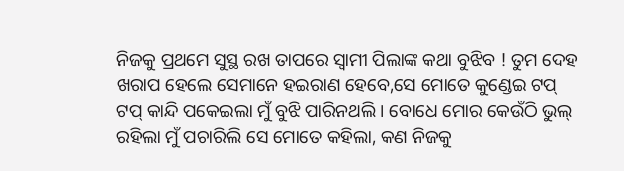ନିଜକୁ ପ୍ରଥମେ ସୁସ୍ଥ ରଖ ତାପରେ ସ୍ବାମୀ ପିଲାଙ୍କ କଥା ବୁଝିବ ! ତୁମ ଦେହ ଖରାପ ହେଲେ ସେମାନେ ହଇରାଣ ହେବେ,ସେ ମୋତେ କୁଣ୍ଡେଇ ଟପ୍ ଟପ୍ କାନ୍ଦି ପକେଇଲା ମୁଁ ବୁଝି ପାରିନଥଲି । ବୋଧେ ମୋର କେଉଁଠି ଭୁଲ୍ ରହିଲା ମୁଁ ପଚାରିଲି ସେ ମୋତେ କହିଲା, କଣ ନିଜକୁ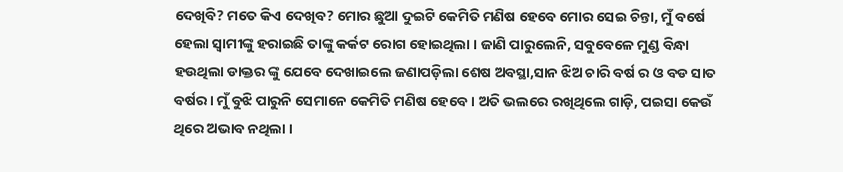ଦେଖିବି? ମତେ କିଏ ଦେଖିବ? ମୋର ଛୁଆ ଦୁଇଟି କେମିତି ମଣିଷ ହେବେ ମୋର ସେଇ ଚିନ୍ତା, ମୁଁ ବର୍ଷେ ହେଲା ସ୍ବାମୀଙ୍କୁ ହରାଇଛି ତାଙ୍କୁ କର୍କଟ ରୋଗ ହୋଇଥିଲା । ଜାଣି ପାରୁଲେନି, ସବୁବେଳେ ମୁଣ୍ଡ ବିନ୍ଧା ହଉଥିଲା ଡାକ୍ତର ଙ୍କୁ ଯେବେ ଦେଖାଇଲେ ଜଣାପଡ଼ିଲା ଶେଷ ଅବସ୍ଥା,ସାନ ଝିଅ ଚାରି ବର୍ଷ ର ଓ ବଡ ସାତ ବର୍ଷର । ମୁଁ ବୁଝି ପାରୁନି ସେମାନେ କେମିତି ମଣିଷ ହେବେ । ଅତି ଭଲରେ ରଖିଥିଲେ ଗାଡ଼ି, ପଇସା କେଉଁ ଥିରେ ଅଭାବ ନଥିଲା ।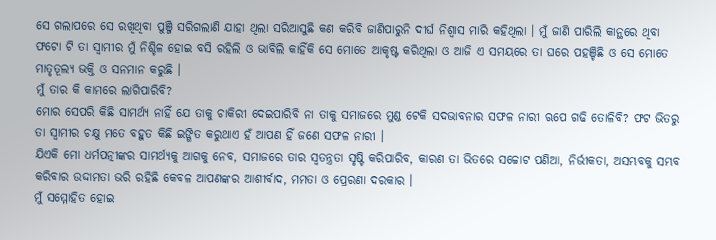ସେ ଗଲାପରେ ସେ ରଖିଥିବା ପୁଞ୍ଜି ସରିଗଲାଣି ଯାହା ଥିଲା ସରିଆସୁଛି କଣ କରିବି ଜାଣିପାରୁନି ଦୀର୍ଘ ନିଶ୍ଵାସ ମାରି କହିଥିଲା । ମୁଁ ଜାଣି ପାରିଲି କାନ୍ଥରେ ଥିବା ଫଟୋ ଟି ତା ସ୍ବାମୀର ମୁଁ ନିଶ୍ଚିଳ ହୋଇ ବସି ରହିଲି ଓ ଭାବିଲି କାହିଁକି ସେ ମୋତେ ଆକୃଷ୍ଟ କରିଥିଲା ଓ ଆଜି ଏ ସମୟରେ ତା ଘରେ ପହଞ୍ଚିଛି ଓ ସେ ମୋତେ ମାତୃତୂଲ୍ୟ ଭକ୍ତି ଓ ସନମାନ କରୁଛି ।
ମୁଁ ତାର କି କାମରେ ଲାଗିପାରିବି?
ମୋର ସେପରି କିଛି ସାମର୍ଥ୍ୟ ନାହିଁ ଯେ ତାକୁ ଚାକିରୀ ଦେଇପାରିବି ନା ତାକୁ ସମାଜରେ ମୁଣ୍ଡ ଟେକି ସଦଭାବନାର ସଫଳ ନାରୀ ଋପେ ଗଢି ତୋଳିବି? ଫଟ ଭିତରୁ ତା ସ୍ବାମୀର ଚକ୍ଷୁ ମତେ ବହୁତ କିଛି ଇଙ୍ଗିତ କରୁଥାଏ ହଁ ଆପଣ ହିଁ ଜଣେ ସଫଳ ନାରୀ ।
ଯିଏକି ମୋ ଧର୍ମପତ୍ନୀଙ୍କର ସାମର୍ଥ୍ୟକୁ ଆଗକୁ ନେବ, ସମାଜରେ ତାର ସ୍ବତନ୍ତ୍ରତା ସୃଷ୍ଟି କରିପାରିବ, କାରଣ ତା ଭିତରେ ସଚ୍ଚୋଟ ପଣିଆ, ନିର୍ଭୀକତା, ଅସମ୍ଭବକୁ ସମ୍ଭବ କରିବାର ଉଦ୍ଦାମତା ଭରି ରହିଛି କେବଳ ଆପଣଙ୍କର ଆଶୀର୍ବାଦ, ମମତା ଓ ପ୍ରେରଣା ଦରକାର ।
ମୁଁ ସମ୍ମୋହିତ ହୋଇ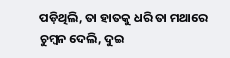ପଡ଼ିଥିଲି, ତା ହାତକୁ ଧରି ତା ମଥାରେ ଚୁମ୍ବନ ଦେଲି, ଦୁଇ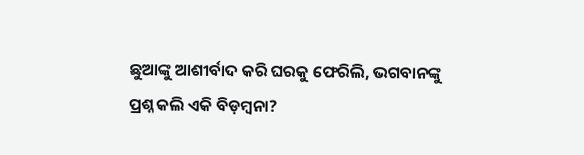ଛୁଆଙ୍କୁ ଆଶୀର୍ବାଦ କରି ଘରକୁ ଫେରିଲି, ଭଗବାନଙ୍କୁ ପ୍ରଶ୍ନ କଲି ଏକି ବିଡ଼ମ୍ବନା?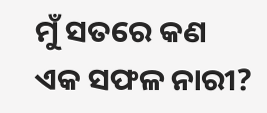ମୁଁ ସତରେ କଣ ଏକ ସଫଳ ନାରୀ?